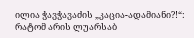ილია ჭავჭავაძის „კაცია-ადამიანი?!“: რატომ არის ლუარსაბ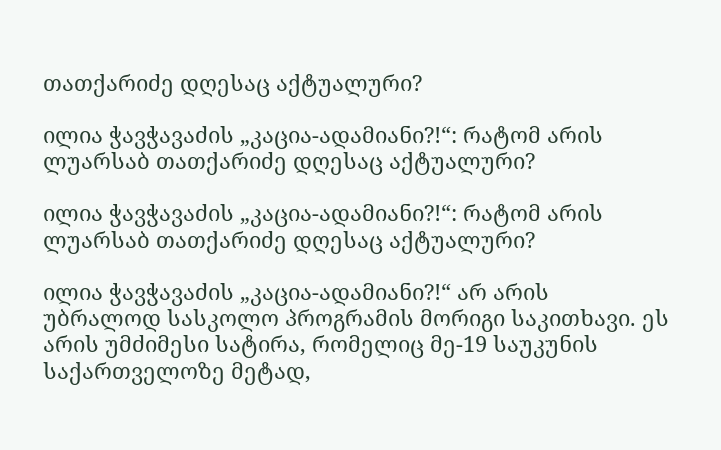თათქარიძე დღესაც აქტუალური?

ილია ჭავჭავაძის „კაცია-ადამიანი?!“: რატომ არის ლუარსაბ თათქარიძე დღესაც აქტუალური?

ილია ჭავჭავაძის „კაცია-ადამიანი?!“: რატომ არის ლუარსაბ თათქარიძე დღესაც აქტუალური?

ილია ჭავჭავაძის „კაცია-ადამიანი?!“ არ არის უბრალოდ სასკოლო პროგრამის მორიგი საკითხავი. ეს არის უმძიმესი სატირა, რომელიც მე-19 საუკუნის საქართველოზე მეტად,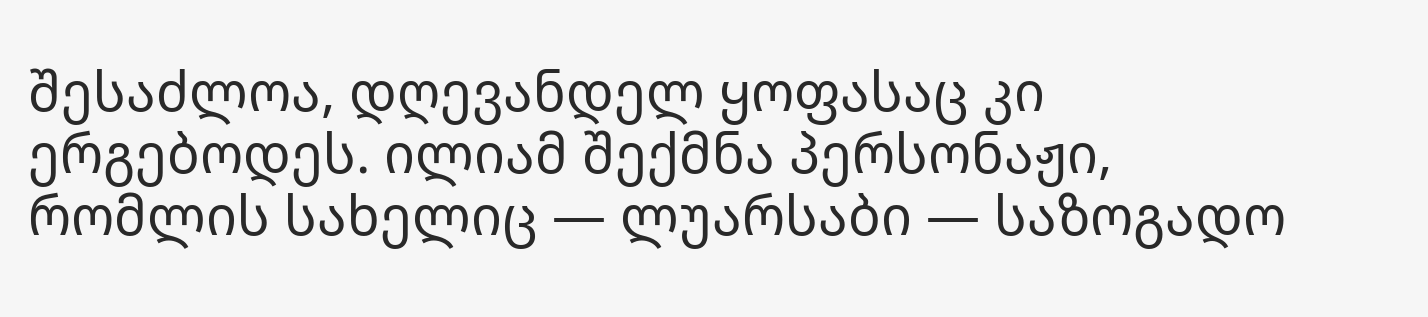შესაძლოა, დღევანდელ ყოფასაც კი ერგებოდეს. ილიამ შექმნა პერსონაჟი, რომლის სახელიც — ლუარსაბი — საზოგადო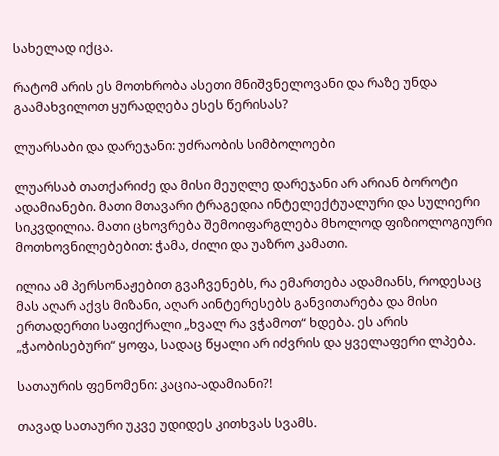სახელად იქცა.

რატომ არის ეს მოთხრობა ასეთი მნიშვნელოვანი და რაზე უნდა გაამახვილოთ ყურადღება ესეს წერისას?

ლუარსაბი და დარეჯანი: უძრაობის სიმბოლოები

ლუარსაბ თათქარიძე და მისი მეუღლე დარეჯანი არ არიან ბოროტი ადამიანები. მათი მთავარი ტრაგედია ინტელექტუალური და სულიერი სიკვდილია. მათი ცხოვრება შემოიფარგლება მხოლოდ ფიზიოლოგიური მოთხოვნილებებით: ჭამა, ძილი და უაზრო კამათი.

ილია ამ პერსონაჟებით გვაჩვენებს, რა ემართება ადამიანს, როდესაც მას აღარ აქვს მიზანი, აღარ აინტერესებს განვითარება და მისი ერთადერთი საფიქრალი „ხვალ რა ვჭამოთ“ ხდება. ეს არის „ჭაობისებური“ ყოფა, სადაც წყალი არ იძვრის და ყველაფერი ლპება.

სათაურის ფენომენი: კაცია-ადამიანი?!

თავად სათაური უკვე უდიდეს კითხვას სვამს.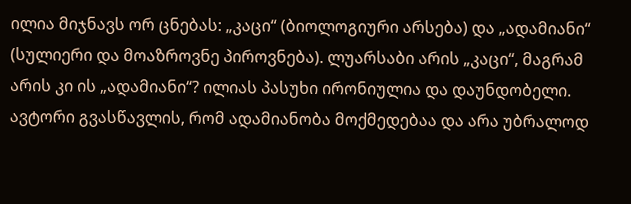ილია მიჯნავს ორ ცნებას: „კაცი“ (ბიოლოგიური არსება) და „ადამიანი“ (სულიერი და მოაზროვნე პიროვნება). ლუარსაბი არის „კაცი“, მაგრამ არის კი ის „ადამიანი“? ილიას პასუხი ირონიულია და დაუნდობელი. ავტორი გვასწავლის, რომ ადამიანობა მოქმედებაა და არა უბრალოდ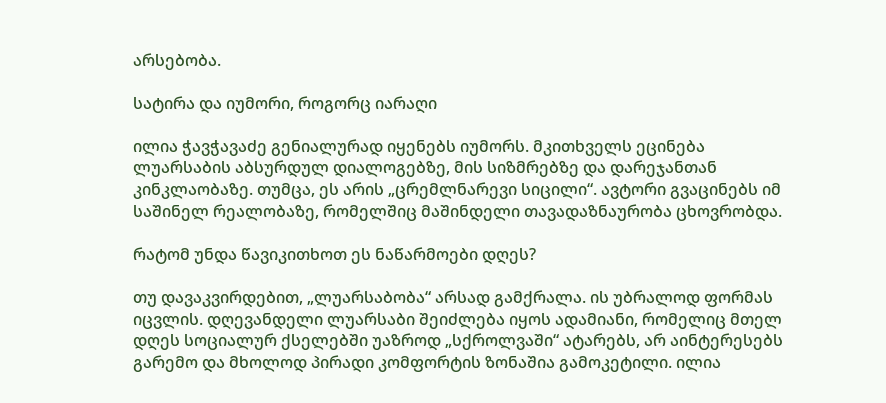არსებობა.

სატირა და იუმორი, როგორც იარაღი

ილია ჭავჭავაძე გენიალურად იყენებს იუმორს. მკითხველს ეცინება ლუარსაბის აბსურდულ დიალოგებზე, მის სიზმრებზე და დარეჯანთან კინკლაობაზე. თუმცა, ეს არის „ცრემლნარევი სიცილი“. ავტორი გვაცინებს იმ საშინელ რეალობაზე, რომელშიც მაშინდელი თავადაზნაურობა ცხოვრობდა.

რატომ უნდა წავიკითხოთ ეს ნაწარმოები დღეს?

თუ დავაკვირდებით, „ლუარსაბობა“ არსად გამქრალა. ის უბრალოდ ფორმას იცვლის. დღევანდელი ლუარსაბი შეიძლება იყოს ადამიანი, რომელიც მთელ დღეს სოციალურ ქსელებში უაზროდ „სქროლვაში“ ატარებს, არ აინტერესებს გარემო და მხოლოდ პირადი კომფორტის ზონაშია გამოკეტილი. ილია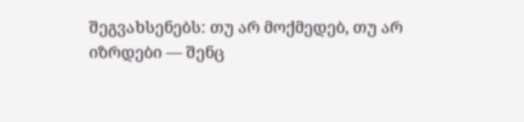შეგვახსენებს: თუ არ მოქმედებ, თუ არ იზრდები — შენც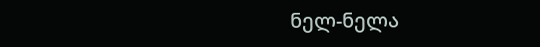ნელ-ნელა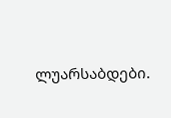ლუარსაბდები.